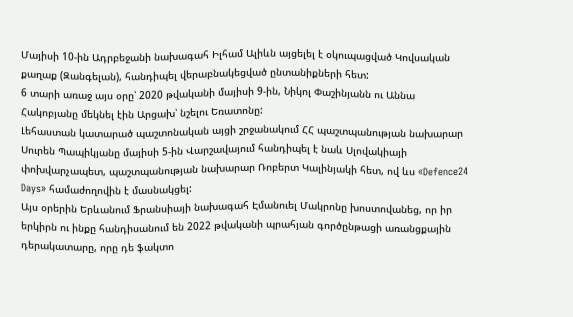Մայիսի 10-ին Ադրբեջանի նախագահ Իլհամ Ալիևն այցելել է օկուպացված Կովսական քաղաք (Զանգելան), հանդիպել վերաբնակեցված ընտանիքների հետ:
6 տարի առաջ այս օրը՝ 2020 թվականի մայիսի 9-ին, Նիկոլ Փաշինյանն ու Աննա Հակոբյանը մեկնել էին Արցախ՝ նշելու Եռատոնը:
Լեհաստան կատարած պաշտոնական այցի շրջանակում ՀՀ պաշտպանության նախարար Սուրեն Պապիկյանը մայիսի 5-ին Վարշավայում հանդիպել է նաև Սլովակիայի փոխվարչապետ, պաշտպանության նախարար Ռոբերտ Կալինյակի հետ, ով ևս «Defence24 Days» համաժողովին է մասնակցել:
Այս օրերին Երևանում Ֆրանսիայի նախագահ Էմանուել Մակրոնը խոստովանեց, որ իր երկիրն ու ինքը հանդիսանում են 2022 թվականի պրահյան գործընթացի առանցքային դերակատարը, որը դե ֆակտո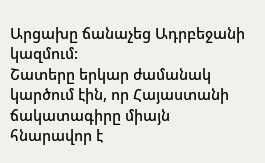Արցախը ճանաչեց Ադրբեջանի կազմում:
Շատերը երկար ժամանակ կարծում էին, որ Հայաստանի ճակատագիրը միայն հնարավոր է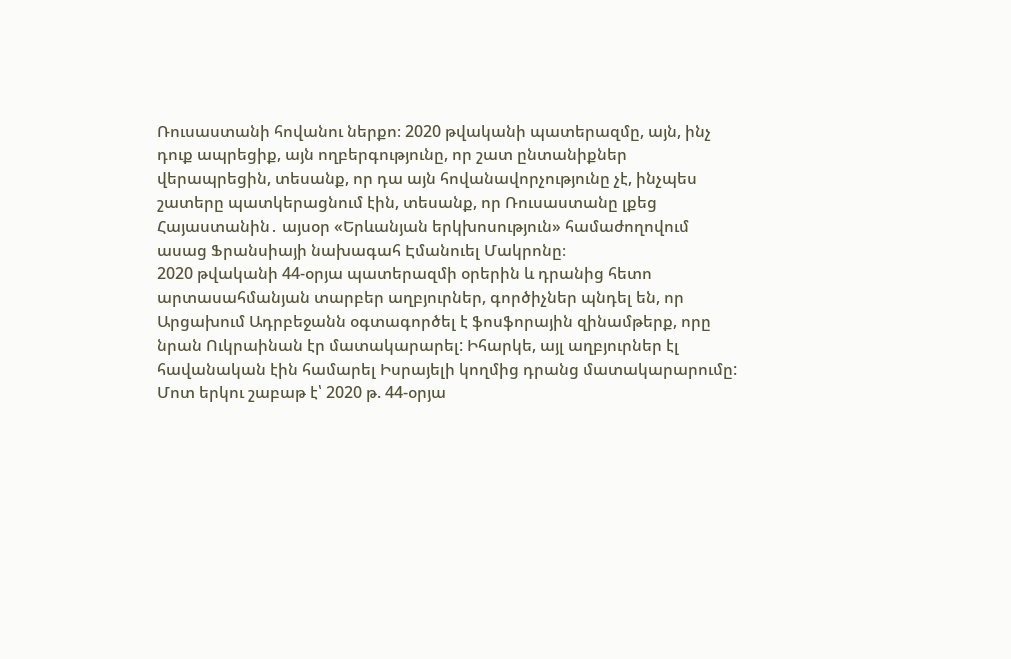Ռուսաստանի հովանու ներքո։ 2020 թվականի պատերազմը, այն, ինչ դուք ապրեցիք, այն ողբերգությունը, որ շատ ընտանիքներ վերապրեցին, տեսանք, որ դա այն հովանավորչությունը չէ, ինչպես շատերը պատկերացնում էին, տեսանք, որ Ռուսաստանը լքեց Հայաստանին․ այսօր «Երևանյան երկխոսություն» համաժողովում ասաց Ֆրանսիայի նախագահ Էմանուել Մակրոնը։
2020 թվականի 44-օրյա պատերազմի օրերին և դրանից հետո արտասահմանյան տարբեր աղբյուրներ, գործիչներ պնդել են, որ Արցախում Ադրբեջանն օգտագործել է ֆոսֆորային զինամթերք, որը նրան Ուկրաինան էր մատակարարել: Իհարկե, այլ աղբյուրներ էլ հավանական էին համարել Իսրայելի կողմից դրանց մատակարարումը:
Մոտ երկու շաբաթ է՝ 2020 թ. 44-օրյա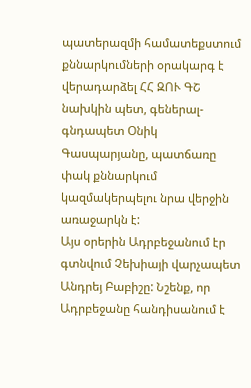պատերազմի համատեքստում քննարկումների օրակարգ է վերադարձել ՀՀ ԶՈՒ ԳՇ նախկին պետ, գեներալ-գնդապետ Օնիկ Գասպարյանը, պատճառը փակ քննարկում կազմակերպելու նրա վերջին առաջարկն է:
Այս օրերին Ադրբեջանում էր գտնվում Չեխիայի վարչապետ Անդրեյ Բաբիշը: Նշենք, որ Ադրբեջանը հանդիսանում է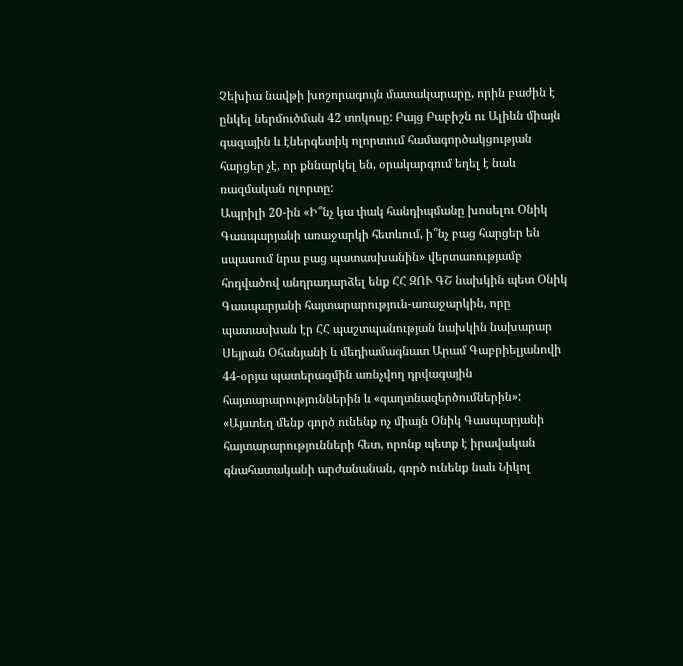Չեխիա նավթի խոշորագույն մատակարարը, որին բաժին է ընկել ներմուծման 42 տոկոսը: Բայց Բաբիշն ու Ալիևն միայն գազային և էներգետիկ ոլորտում համագործակցության հարցեր չէ, որ քննարկել են, օրակարգում եղել է նաև ռազմական ոլորտը:
Ապրիլի 20-ին «Ի՞նչ կա փակ հանդիպմանը խոսելու Օնիկ Գասպարյանի առաջարկի հետևում, ի՞նչ բաց հարցեր են սպասում նրա բաց պատասխանին» վերտառությամբ հոդվածով անդրադարձել ենք ՀՀ ԶՈՒ ԳՇ նախկին պետ Օնիկ Գասպարյանի հայտարարություն-առաջարկին, որը պատասխան էր ՀՀ պաշտպանության նախկին նախարար Սեյրան Օհանյանի և մեդիամագնատ Արամ Գաբրիելյանովի 44-օրյա պատերազմին առնչվող դրվագային հայտարարություններին և «գաղտնազերծումներին»:
«Այստեղ մենք գործ ունենք ոչ միայն Օնիկ Գասպարյանի հայտարարությունների հետ, որոնք պետք է իրավական գնահատականի արժանանան, գործ ունենք նաև Նիկոլ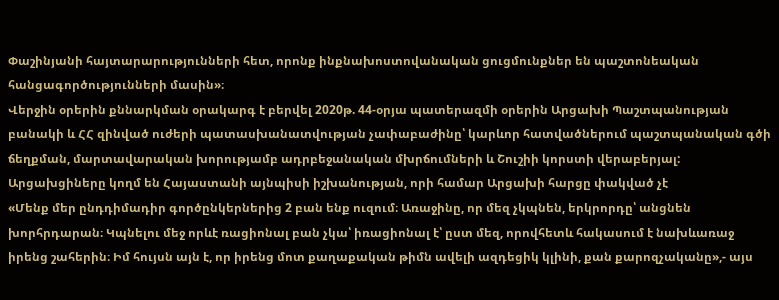Փաշինյանի հայտարարությունների հետ, որոնք ինքնախոստովանական ցուցմունքներ են պաշտոնեական հանցագործությունների մասին»։
Վերջին օրերին քննարկման օրակարգ է բերվել 2020թ. 44-օրյա պատերազմի օրերին Արցախի Պաշտպանության բանակի և ՀՀ զինված ուժերի պատասխանատվության չափաբաժինը՝ կարևոր հատվածներում պաշտպանական գծի ճեղքման, մարտավարական խորությամբ ադրբեջանական մխրճումների և Շուշիի կորստի վերաբերյալ:
Արցախցիները կողմ են Հայաստանի այնպիսի իշխանության, որի համար Արցախի հարցը փակված չէ
«Մենք մեր ընդդիմադիր գործընկերներից 2 բան ենք ուզում։ Առաջինը, որ մեզ չկպնեն, երկրորդը՝ անցնեն խորհրդարան։ Կպնելու մեջ որևէ ռացիոնալ բան չկա՝ իռացիոնալ է՝ ըստ մեզ, որովհետև հակասում է նախևառաջ իրենց շահերին։ Իմ հույսն այն է, որ իրենց մոտ քաղաքական թիմն ավելի ազդեցիկ կլինի, քան քարոզչականը»,- այս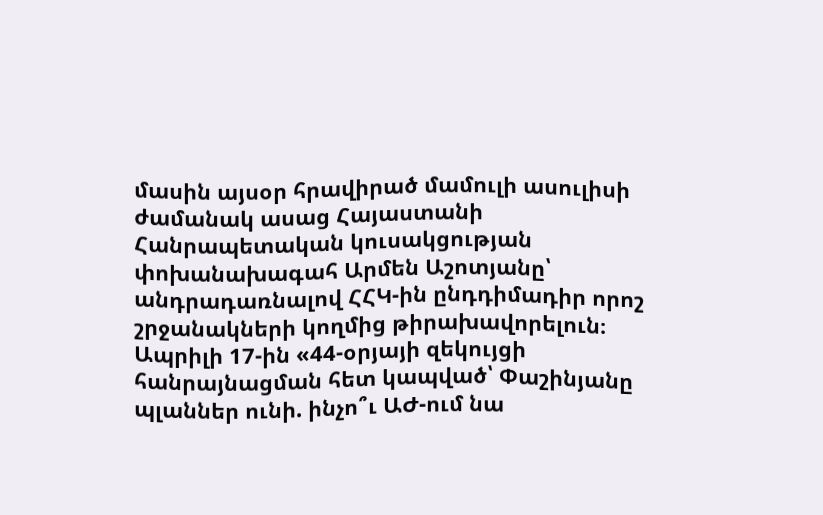մասին այսօր հրավիրած մամուլի ասուլիսի ժամանակ ասաց Հայաստանի Հանրապետական կուսակցության փոխանախագահ Արմեն Աշոտյանը՝ անդրադառնալով ՀՀԿ-ին ընդդիմադիր որոշ շրջանակների կողմից թիրախավորելուն։
Ապրիլի 17-ին «44-օրյայի զեկույցի հանրայնացման հետ կապված՝ Փաշինյանը պլաններ ունի. ինչո՞ւ ԱԺ-ում նա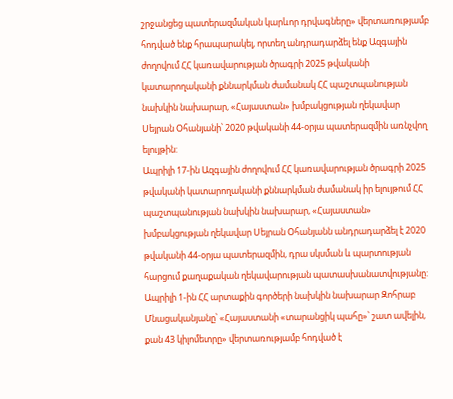շրջանցեց պատերազմական կարևոր դրվագները» վերտառությամբ հոդված ենք հրապարակել, որտեղ անդրադարձել ենք Ազգային ժողովում ՀՀ կառավարության ծրագրի 2025 թվականի կատարողականի քննարկման ժամանակ ՀՀ պաշտպանության նախկին նախարար, «Հայաստան» խմբակցության ղեկավար Սեյրան Օհանյանի՝ 2020 թվականի 44-օրյա պատերազմին առնչվող ելույթին:
Ապրիլի 17-ին Ազգային ժողովում ՀՀ կառավարության ծրագրի 2025 թվականի կատարողականի քննարկման ժամանակ իր ելույթում ՀՀ պաշտպանության նախկին նախարար, «Հայաստան» խմբակցության ղեկավար Սեյրան Օհանյանն անդրադարձել է 2020 թվականի 44-օրյա պատերազմին, դրա սկսման և պարտության հարցում քաղաքական ղեկավարության պատասխանատվությանը:
Ապրիլի 1-ին ՀՀ արտաքին գործերի նախկին նախարար Զոհրաբ Մնացականյանը՝ «Հայաստանի «տարանցիկ պահը»՝ շատ ավելին, քան 43 կիլոմետրը» վերտառությամբ հոդված է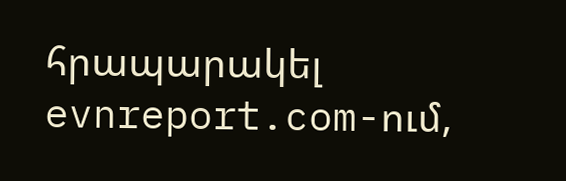հրապարակել evnreport.com-ում,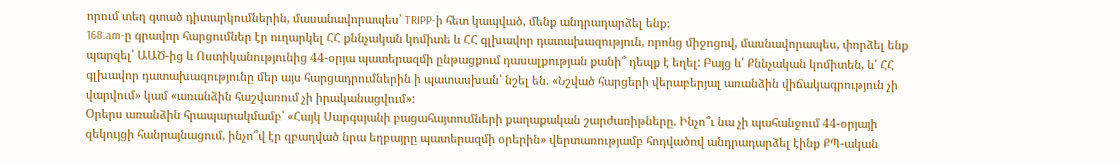որում տեղ գտած դիտարկումներին, մասանավորապես՝ TRIPP-ի հետ կապված, մենք անդրադարձել ենք։
168.am-ը գրավոր հարցումներ էր ուղարկել ՀՀ քննչական կոմիտե և ՀՀ գլխավոր դատախազություն, որոնց միջոցով, մասնավորապես, փորձել ենք պարզել՝ ԱԱԾ-ից և Ոստիկանությունից 44-օրյա պատերազմի ընթացքում դասալքության քանի՞ դեպք է եղել: Բայց և՛ Քննչական կոմիտեն, և՛ ՀՀ գլխավոր դատախազությունը մեր այս հարցադրումներին ի պատասխան՝ նշել են. «Նշված հարցերի վերաբերյալ առանձին վիճակագրություն չի վարվում» կամ «առանձին հաշվառում չի իրականացվում»:
Օրերս առանձին հրապարակմամբ՝ «Հայկ Սարգսյանի բացահայտումների քաղաքական շարժառիթները. Ինչո՞ւ նա չի պահանջում 44-օրյայի զեկույցի հանրայնացում, ինչո՞վ էր զբաղված նրա եղբայրը պատերազմի օրերին» վերտառությամբ հոդվածով անդրադարձել էինք ՔՊ-ական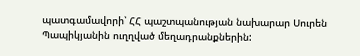պատգամավորի՝ ՀՀ պաշտպանության նախարար Սուրեն Պապիկյանին ուղղված մեղադրանքներին: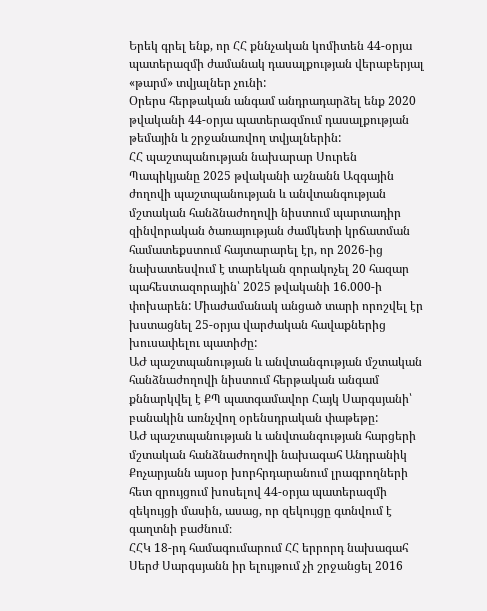Երեկ գրել ենք, որ ՀՀ քննչական կոմիտեն 44-օրյա պատերազմի ժամանակ դասալքության վերաբերյալ «թարմ» տվյալներ չունի:
Օրերս հերթական անգամ անդրադարձել ենք 2020 թվականի 44-օրյա պատերազմում դասալքության թեմային և շրջանառվող տվյալներին:
ՀՀ պաշտպանության նախարար Սուրեն Պապիկյանը 2025 թվականի աշնանն Ազգային ժողովի պաշտպանության և անվտանգության մշտական հանձնաժողովի նիստում պարտադիր զինվորական ծառայության ժամկետի կրճատման համատեքստում հայտարարել էր, որ 2026-ից նախատեսվում է տարեկան զորակոչել 20 հազար պահեստազորային՝ 2025 թվականի 16.000-ի փոխարեն: Միաժամանակ անցած տարի որոշվել էր խստացնել 25-օրյա վարժական հավաքներից խուսափելու պատիժը:
ԱԺ պաշտպանության և անվտանգության մշտական հանձնաժողովի նիստում հերթական անգամ քննարկվել է ՔՊ պատգամավոր Հայկ Սարգսյանի՝ բանակին առնչվող օրենսդրական փաթեթը:
ԱԺ պաշտպանության և անվտանգության հարցերի մշտական հանձնաժողովի նախագահ Անդրանիկ Քոչարյանն այսօր խորհրդարանում լրագրողների հետ զրույցում խոսելով 44-օրյա պատերազմի զեկույցի մասին, ասաց, որ զեկույցը գտնվում է գաղտնի բաժնում։
ՀՀԿ 18-րդ համագումարում ՀՀ երրորդ նախագահ Սերժ Սարգսյանն իր ելույթում չի շրջանցել 2016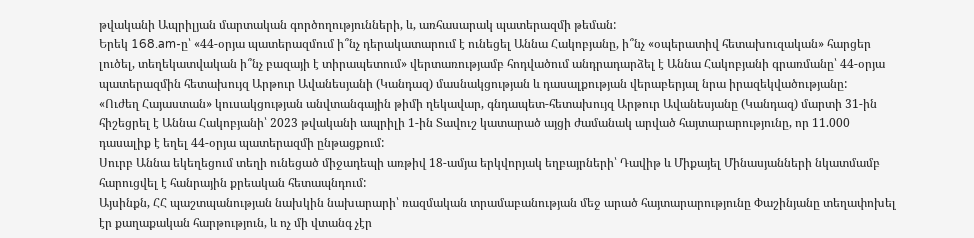թվականի Ապրիլյան մարտական գործողությունների, և, առհասարակ պատերազմի թեման:
Երեկ 168.am-ը՝ «44-օրյա պատերազմում ի՞նչ դերակատարում է ունեցել Աննա Հակոբյանը, ի՞նչ «օպերատիվ հետախուզական» հարցեր լուծել, տեղեկատվական ի՞նչ բազայի է տիրապետում» վերտառությամբ հոդվածում անդրադարձել է Աննա Հակոբյանի գրառմանը՝ 44-օրյա պատերազմին հետախույզ Արթուր Ավանեսյանի (Կանդազ) մասնակցության և դասալքության վերաբերյալ նրա իրազեկվածությանը:
«Ուժեղ Հայաստան» կուսակցության անվտանգային թիմի ղեկավար, գնդապետ-հետախույզ Արթուր Ավանեսյանը (Կանդազ) մարտի 31-ին հիշեցրել է Աննա Հակոբյանի՝ 2023 թվականի ապրիլի 1-ին Տավուշ կատարած այցի ժամանակ արված հայտարարությունը, որ 11.000 դասալիք է եղել 44-օրյա պատերազմի ընթացքում:
Սուրբ Աննա եկեղեցում տեղի ունեցած միջադեպի առթիվ 18-ամյա երկվորյակ եղբայրների՝ Դավիթ և Միքայել Մինասյանների նկատմամբ հարուցվել է հանրային քրեական հետապնդում:
Այսինքն, ՀՀ պաշտպանության նախկին նախարարի՝ ռազմական տրամաբանության մեջ արած հայտարարությունը Փաշինյանը տեղափոխել էր քաղաքական հարթություն, և ոչ մի վտանգ չէր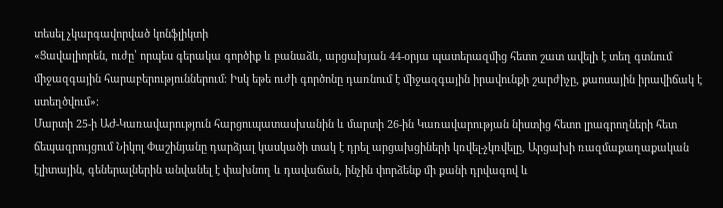տեսել չկարգավորված կոնֆլիկտի
«Ցավալիորեն, ուժը՝ որպես գերակա գործիք և բանաձև, արցախյան 44-օրյա պատերազմից հետո շատ ավելի է տեղ գտնում միջազգային հարաբերություններում։ Իսկ եթե ուժի գործոնը դառնում է միջազգային իրավունքի շարժիչը, քաոսային իրավիճակ է ստեղծվում»։
Մարտի 25-ի ԱԺ-Կառավարություն հարցուպատասխանին և մարտի 26-ին Կառավարության նիստից հետո լրագրողների հետ ճեպազրույցում Նիկոլ Փաշինյանը դարձյալ կասկածի տակ է դրել արցախցիների կռվել-չկռվելը, Արցախի ռազմաքաղաքական էլիտային, գեներալներին անվանել է փախնող և դավաճան, ինչին փորձենք մի քանի դրվագով և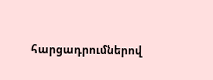հարցադրումներով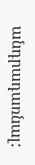անդրադառնալ: